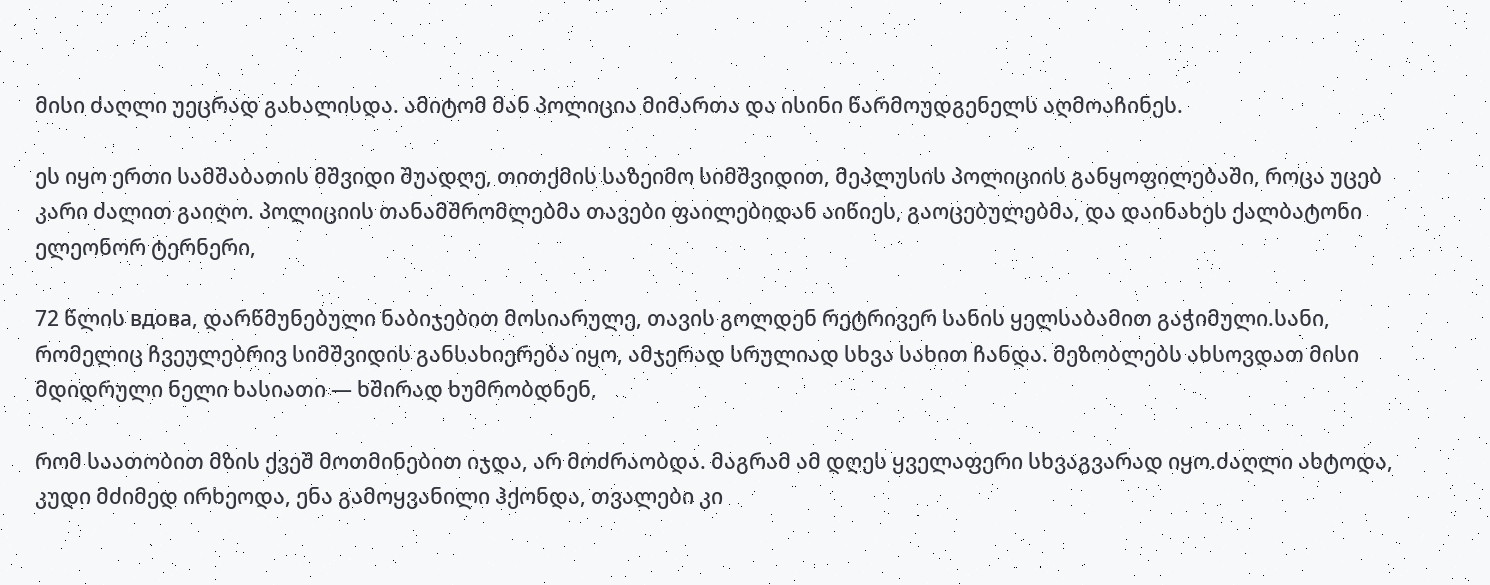მისი ძაღლი უეცრად გახალისდა. ამიტომ მან პოლიცია მიმართა და ისინი წარმოუდგენელს აღმოაჩინეს.

ეს იყო ერთი სამშაბათის მშვიდი შუადღე, თითქმის საზეიმო სიმშვიდით, მეპლუსის პოლიციის განყოფილებაში, როცა უცებ კარი ძალით გაიღო. პოლიციის თანამშრომლებმა თავები ფაილებიდან აიწიეს, გაოცებულებმა, და დაინახეს ქალბატონი ელეონორ ტერნერი,

72 წლის вдова, დარწმუნებული ნაბიჯებით მოსიარულე, თავის გოლდენ რეტრივერ სანის ყელსაბამით გაჭიმული.სანი, რომელიც ჩვეულებრივ სიმშვიდის განსახიერება იყო, ამჯერად სრულიად სხვა სახით ჩანდა. მეზობლებს ახსოვდათ მისი მდიდრული ნელი ხასიათი — ხშირად ხუმრობდნენ,

რომ საათობით მზის ქვეშ მოთმინებით იჯდა, არ მოძრაობდა. მაგრამ ამ დღეს ყველაფერი სხვაგვარად იყო.ძაღლი ახტოდა, კუდი მძიმედ ირხეოდა, ენა გამოყვანილი ჰქონდა, თვალები კი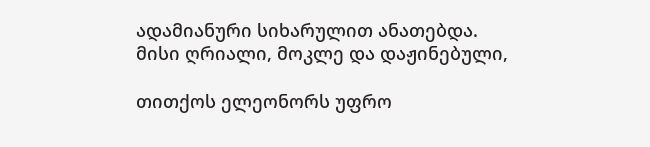ადამიანური სიხარულით ანათებდა. მისი ღრიალი, მოკლე და დაჟინებული,

თითქოს ელეონორს უფრო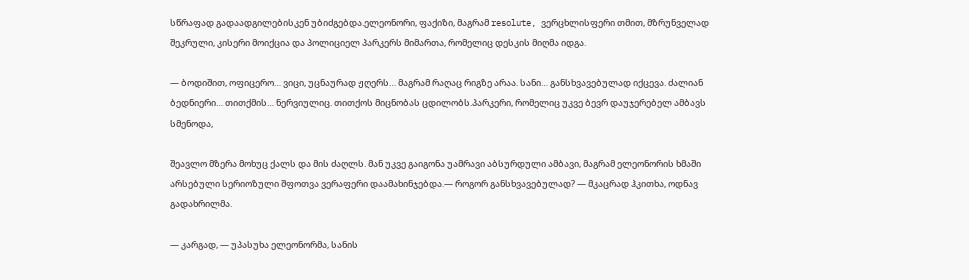სწრაფად გადაადგილებისკენ უბიძგებდა.ელეონორი, ფაქიზი, მაგრამ resolute, ვერცხლისფერი თმით, მზრუნველად შეკრული, კისერი მოიქცია და პოლიციელ პარკერს მიმართა, რომელიც დესკის მიღმა იდგა.

— ბოდიშით, ოფიცერო… ვიცი, უცნაურად ჟღერს… მაგრამ რაღაც რიგზე არაა. სანი… განსხვავებულად იქცევა. ძალიან ბედნიერი… თითქმის… ნერვიულიც. თითქოს მიცნობას ცდილობს.პარკერი, რომელიც უკვე ბევრ დაუჯერებელ ამბავს სმენოდა,

შეავლო მზერა მოხუც ქალს და მის ძაღლს. მან უკვე გაიგონა უამრავი აბსურდული ამბავი, მაგრამ ელეონორის ხმაში არსებული სერიოზული შფოთვა ვერაფერი დაამახინჯებდა.— როგორ განსხვავებულად? — მკაცრად ჰკითხა, ოდნავ გადახრილმა.

— კარგად, — უპასუხა ელეონორმა, სანის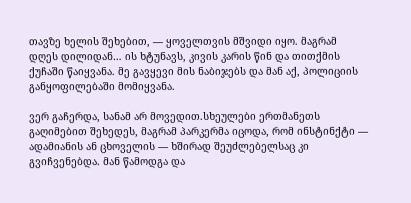თავზე ხელის შეხებით, — ყოველთვის მშვიდი იყო. მაგრამ დღეს დილიდან… ის ხტუნავს, კივის კარის წინ და თითქმის ქუჩაში წაიყვანა. მე გავყევი მის ნაბიჯებს და მან აქ, პოლიციის განყოფილებაში მომიყვანა.

ვერ გაჩერდა, სანამ არ მოვედით.სხეულები ერთმანეთს გაღიმებით შეხედეს, მაგრამ პარკერმა იცოდა, რომ ინსტინქტი — ადამიანის ან ცხოველის — ხშირად შეუძლებელსაც კი გვიჩვენებდა. მან წამოდგა და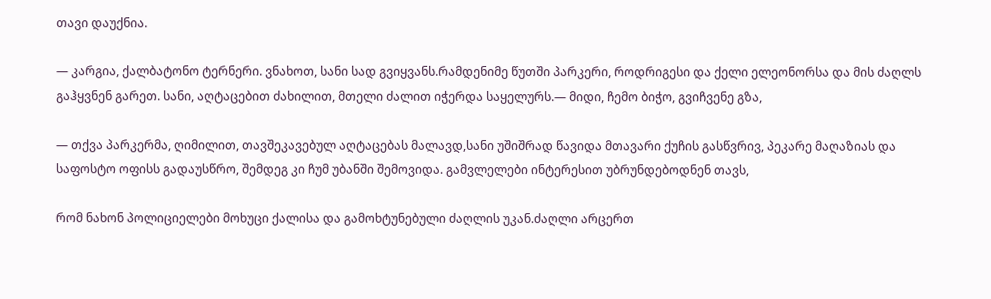თავი დაუქნია.

— კარგია, ქალბატონო ტერნერი. ვნახოთ, სანი სად გვიყვანს.რამდენიმე წუთში პარკერი, როდრიგესი და ქელი ელეონორსა და მის ძაღლს გაჰყვნენ გარეთ. სანი, აღტაცებით ძახილით, მთელი ძალით იჭერდა საყელურს.— მიდი, ჩემო ბიჭო, გვიჩვენე გზა,

— თქვა პარკერმა, ღიმილით, თავშეკავებულ აღტაცებას მალავდ,სანი უშიშრად წავიდა მთავარი ქუჩის გასწვრივ, პეკარე მაღაზიას და საფოსტო ოფისს გადაუსწრო, შემდეგ კი ჩუმ უბანში შემოვიდა. გამვლელები ინტერესით უბრუნდებოდნენ თავს,

რომ ნახონ პოლიციელები მოხუცი ქალისა და გამოხტუნებული ძაღლის უკან.ძაღლი არცერთ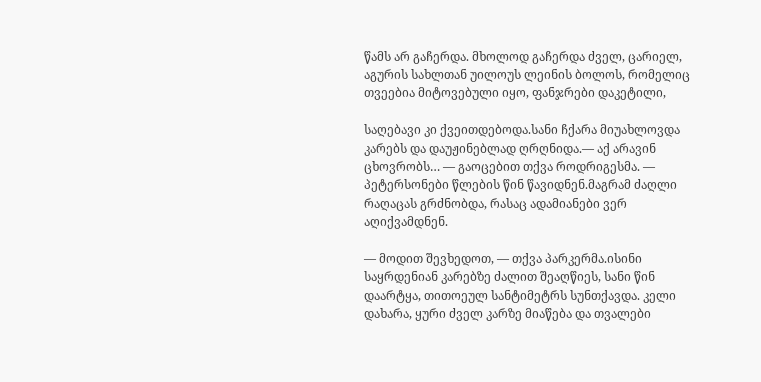წამს არ გაჩერდა. მხოლოდ გაჩერდა ძველ, ცარიელ, აგურის სახლთან უილოუს ლეინის ბოლოს, რომელიც თვეებია მიტოვებული იყო, ფანჯრები დაკეტილი,

საღებავი კი ქვეითდებოდა.სანი ჩქარა მიუახლოვდა კარებს და დაუჟინებლად ღრღნიდა.— აქ არავინ ცხოვრობს… — გაოცებით თქვა როდრიგესმა. — პეტერსონები წლების წინ წავიდნენ.მაგრამ ძაღლი რაღაცას გრძნობდა, რასაც ადამიანები ვერ აღიქვამდნენ.

— მოდით შევხედოთ, — თქვა პარკერმა.ისინი საყრდენიან კარებზე ძალით შეაღწიეს, სანი წინ დაარტყა, თითოეულ სანტიმეტრს სუნთქავდა. კელი დახარა, ყური ძველ კარზე მიაწება და თვალები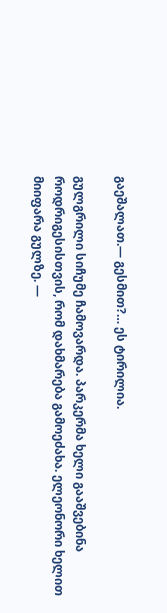გაეშალათ.— გესმით?… ეს ტირილია.

გულგრილი სიჩუმე ჩამოვარდა. პარკერმა ხელი გააშვებინა როდრიგესისთვის, რომ დახმარება გამოეძახა. ელეონორი ხელით მიიფარა გულზე. —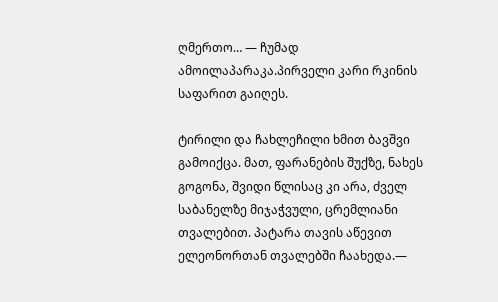ღმერთო… — ჩუმად ამოილაპარაკა.პირველი კარი რკინის საფარით გაიღეს.

ტირილი და ჩახლეჩილი ხმით ბავშვი გამოიქცა. მათ, ფარანების შუქზე, ნახეს გოგონა, შვიდი წლისაც კი არა, ძველ საბანელზე მიჯაჭვული, ცრემლიანი თვალებით. პატარა თავის აწევით ელეონორთან თვალებში ჩაახედა.—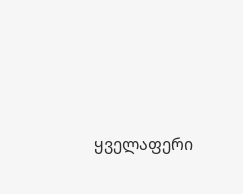ყველაფერი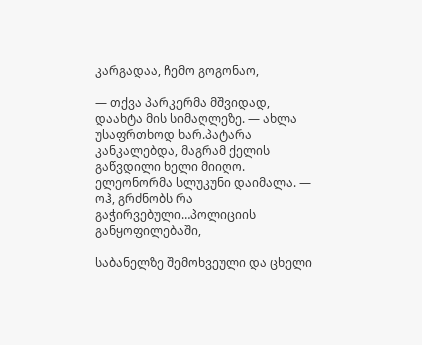კარგადაა, ჩემო გოგონაო,

— თქვა პარკერმა მშვიდად, დაახტა მის სიმაღლეზე. — ახლა უსაფრთხოდ ხარ.პატარა კანკალებდა, მაგრამ ქელის გაწვდილი ხელი მიიღო. ელეონორმა სლუკუნი დაიმალა. — ოჰ, გრძნობს რა გაჭირვებული…პოლიციის განყოფილებაში,

საბანელზე შემოხვეული და ცხელი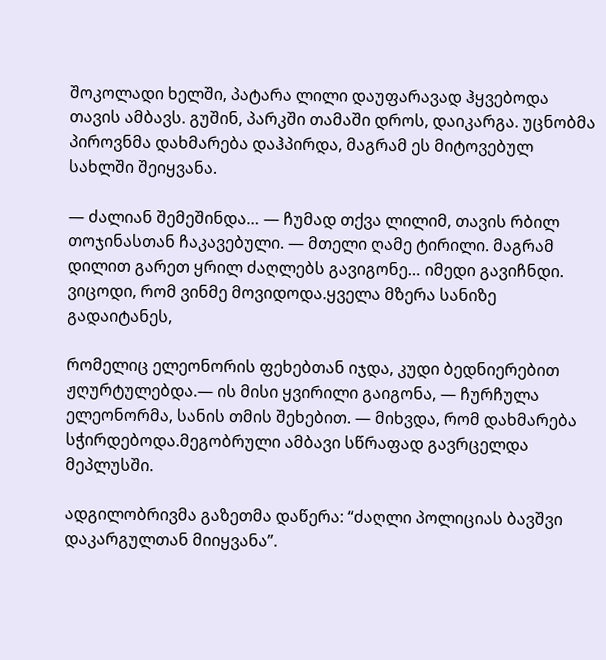შოკოლადი ხელში, პატარა ლილი დაუფარავად ჰყვებოდა თავის ამბავს. გუშინ, პარკში თამაში დროს, დაიკარგა. უცნობმა პიროვნმა დახმარება დაჰპირდა, მაგრამ ეს მიტოვებულ სახლში შეიყვანა.

— ძალიან შემეშინდა… — ჩუმად თქვა ლილიმ, თავის რბილ თოჯინასთან ჩაკავებული. — მთელი ღამე ტირილი. მაგრამ დილით გარეთ ყრილ ძაღლებს გავიგონე… იმედი გავიჩნდი. ვიცოდი, რომ ვინმე მოვიდოდა.ყველა მზერა სანიზე გადაიტანეს,

რომელიც ელეონორის ფეხებთან იჯდა, კუდი ბედნიერებით ჟღურტულებდა.— ის მისი ყვირილი გაიგონა, — ჩურჩულა ელეონორმა, სანის თმის შეხებით. — მიხვდა, რომ დახმარება სჭირდებოდა.მეგობრული ამბავი სწრაფად გავრცელდა მეპლუსში.

ადგილობრივმა გაზეთმა დაწერა: “ძაღლი პოლიციას ბავშვი დაკარგულთან მიიყვანა”.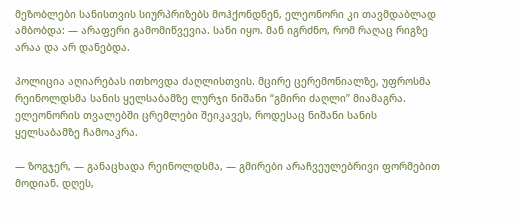მეზობლები სანისთვის სიურპრიზებს მოჰქონდნენ, ელეონორი კი თავმდაბლად ამბობდა: — არაფერი გამომიწვევია. სანი იყო. მან იგრძნო, რომ რაღაც რიგზე არაა და არ დანებდა.

პოლიცია აღიარებას ითხოვდა ძაღლისთვის. მცირე ცერემონიალზე, უფროსმა რეინოლდსმა სანის ყელსაბამზე ლურჯი ნიშანი “გმირი ძაღლი” მიამაგრა. ელეონორის თვალებში ცრემლები შეიკავეს, როდესაც ნიშანი სანის ყელსაბამზე ჩამოაკრა.

— ზოგჯერ, — განაცხადა რეინოლდსმა, — გმირები არაჩვეულებრივი ფორმებით მოდიან. დღეს,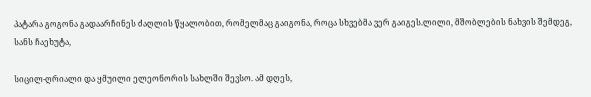პატარა გოგონა გადაარჩინეს ძაღლის წყალობით, რომელმაც გაიგონა, როცა სხვებმა ვერ გაიგეს.ლილი, მშობლების ნახვის შემდეგ, სანს ჩაეხუტა,

სიცილ-ღრიალი და ყმუილი ელეონორის სახლში შევსო. ამ დღეს,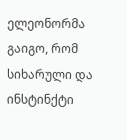ელეონორმა გაიგო, რომ სიხარული და ინსტინქტი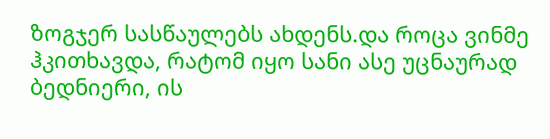ზოგჯერ სასწაულებს ახდენს.და როცა ვინმე ჰკითხავდა, რატომ იყო სანი ასე უცნაურად ბედნიერი, ის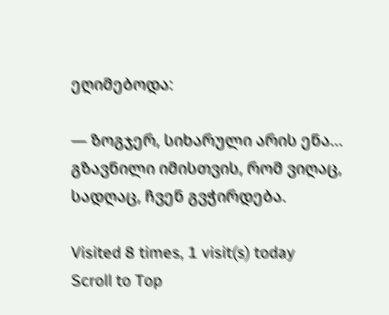ეღიმებოდა:

— ზოგჯერ, სიხარული არის ენა… გზავნილი იმისთვის, რომ ვიღაც, სადღაც, ჩვენ გვჭირდება.

Visited 8 times, 1 visit(s) today
Scroll to Top